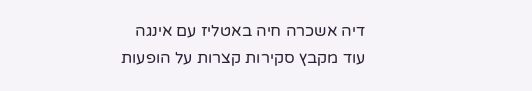דיה אשכרה חיה באטליז עם אינגה
עוד מקבץ סקירות קצרות על הופעות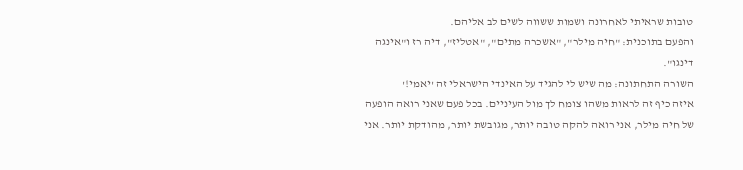טובות שראיתי לאחרונה ושמות ששווה לשים לב אליהם.
והפעם בתוכנית: "חיה מילר", "אשכרה מתים", "אטליז", דיה רז ו"אינגה דינגו".
השורה התחתונה: מה שיש לי להגיד על האינדי הישראלי זה 'יאמי!'
איזה כיף זה לראות משהו צומח לך מול העיניים. בכל פעם שאני רואה הופעה של חיה מילר, אני רואה להקה טובה יותר, מגובשת יותר, מהודקת יותר. אני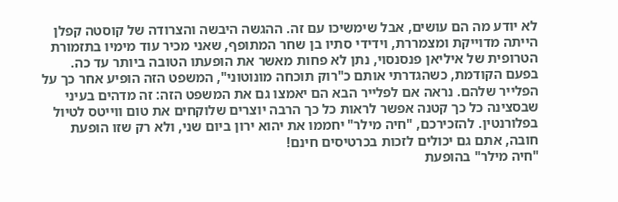לא יודע מה הם עושים, אבל שימשיכו עם זה. ההגשה היבשה והצרודה של קוסטה קפלן הייתה מדוייקת ומצמררת, וידידי סתיו בן שחר המתופף, שאני מכיר עוד מימיו בתזמורת הטרופית של איליאן פנסנסוי, נתן לא פחות מאשר את הופעתו הטובה ביותר עד כה. בפעם הקודמת, כשהגדרתי אותם כ"רוק תוכחה מונוטוני", המשפט הזה הופיע אחר כך על הפלייר שלהם. נראה אם לפלייר הבא הם יאמצו גם את המשפט הזה: זה מדהים בעיני שבסצינה כל כך קטנה אפשר לראות כל כך הרבה יוצרים שלוקחים את טום ווייטס לטיול בפלורנטין. להזכירכם, "חיה מילר" יחממו את יהוא ירון ביום שני, ולא רק שזו הופעת חובה, אתם גם יכולים לזכות בכרטיסים חינם!
"חיה מילר" בהופעת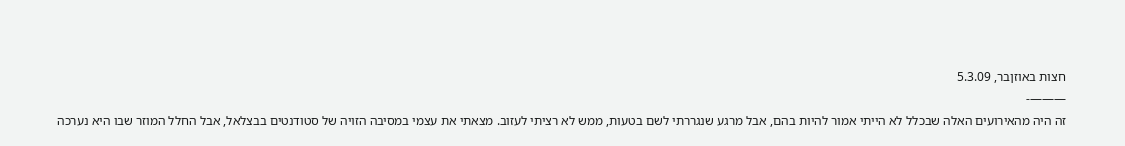חצות באוזןבר, 5.3.09
———-
זה היה מהאירועים האלה שבכלל לא הייתי אמור להיות בהם, אבל מרגע שנגררתי לשם בטעות, ממש לא רציתי לעזוב. מצאתי את עצמי במסיבה הזויה של סטודנטים בבצלאל, אבל החלל המוזר שבו היא נערכה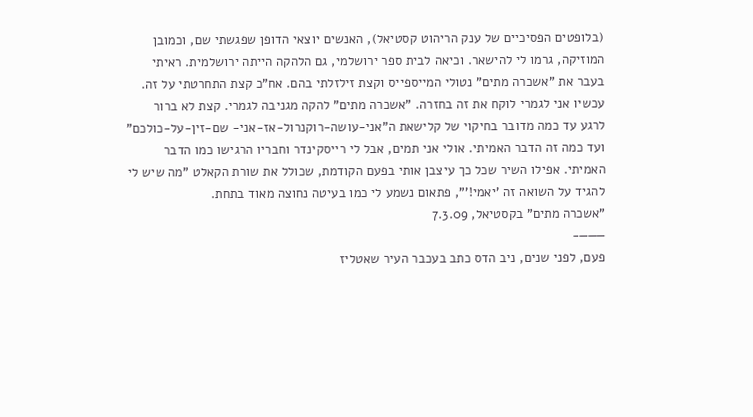(בלופטים הפסיכיים של ענק הריהוט קסטיאל), האנשים יוצאי הדופן שפגשתי שם, וכמובן המוזיקה, גרמו לי להישאר. וכיאה לבית ספר ירושלמי, גם הלהקה הייתה ירושלמית. ראיתי בעבר את "אשכרה מתים" נטולי המייספייס וקצת זילזלתי בהם. אח"כ קצת התחרטתי על זה. עכשיו אני לגמרי לוקח את זה בחזרה. "אשכרה מתים" להקה מגניבה לגמרי. קצת לא ברור לרגע עד כמה מדובר בחיקוי של קלישאת ה"אני-עושה-רוקנרול-אז-אני- שם-זין-על-כולכם" ועד כמה זה הדבר האמיתי. אולי אני תמים, אבל לי רייסקינדר וחבריו הרגישו כמו הדבר האמיתי. אפילו השיר שכל כך עיצבן אותי בפעם הקודמת, שכולל את שורת הקאלט "מה שיש לי להגיד על השואה זה 'יאמי!'", פתאום נשמע לי כמו בעיטה נחוצה מאוד בתחת.
"אשכרה מתים" בקסטיאל, 7.3.09
———-
פעם, לפני שנים, ניב הדס כתב בעכבר העיר שאטליז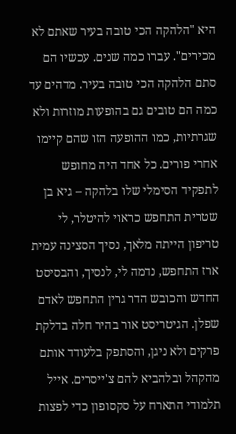היא "הלהקה הכי טובה בעיר שאתם לא מכירים". עברו כמה שנים. עכשיו הם סתם הלהקה הכי טובה בעיר. מדהים עד כמה הם טובים גם בהופעות מוזרות ולא שגרתיות, כמו ההופעה הזו שהם קיימו אחרי פורים. כל אחד היה מחופש לתפקיד הסימלי שלו בלהקה – גיא בן שטרית התחפש כראוי להיטלר, לי טריפון הייתה מלאך, נסיך הסצינה עמית ארז התחפש, נדמה לי, לנסיך, והבסיסט החדש והכובש הדר גרין התחפש לאדם שפלן. הגיטריסט אור בהיר חלה בדלקת פרקים ולא ניגן, והסתפק בלעודד אותם מהקהל ובלהביא להם צ'ייסרים. אייל תלמודי התארח על סקסופון כדי לפצות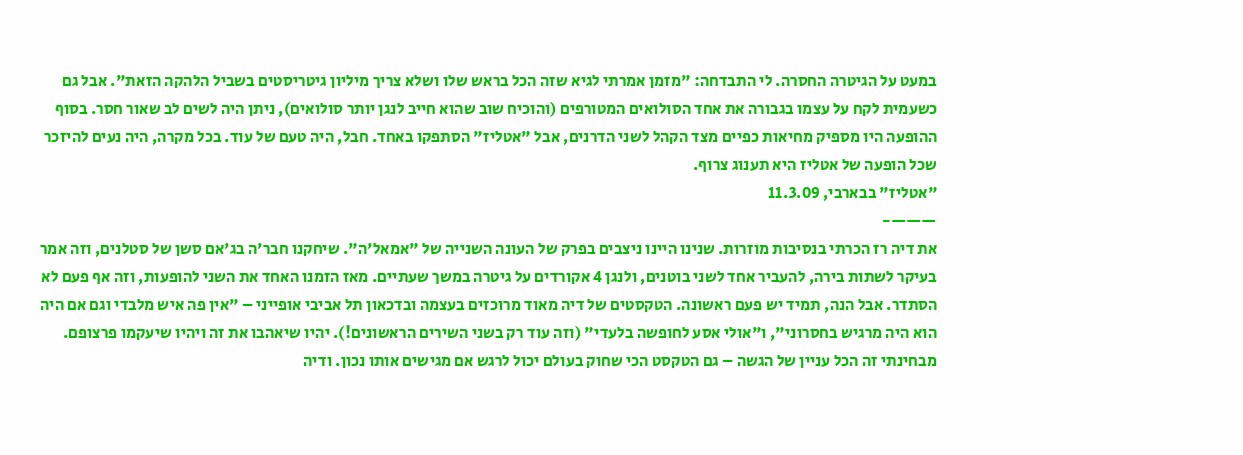במעט על הגיטרה החסרה. לי התבדחה: "מזמן אמרתי לגיא שזה הכל בראש שלו ושלא צריך מיליון גיטריסטים בשביל הלהקה הזאת". אבל גם כשעמית לקח על עצמו בגבורה את אחד הסולואים המטורפים (והוכיח שוב שהוא חייב לנגן יותר סולואים), ניתן היה לשים לב שאור חסר. בסוף ההופעה היו מספיק מחיאות כפיים מצד הקהל לשני הדרנים, אבל "אטליז" הסתפקו באחד. חבל, היה טעם של עוד. בכל מקרה, היה נעים להיזכר שכל הופעה של אטליז היא תענוג צרוף.
"אטליז" בבארבי, 11.3.09
———-
את דיה רז הכרתי בנסיבות מוזרות. שנינו היינו ניצבים בפרק של העונה השנייה של "אמאל'ה". שיחקנו חבר'ה בג'אם סשן של סטלנים, וזה אמר בעיקר לשתות בירה, להעביר אחד לשני בוטנים, ולנגן 4 אקורדים על גיטרה במשך שעתיים. מאז הזמנו האחד את השני להופעות, וזה אף פעם לא הסתדר. אבל הנה, תמיד יש פעם ראשונה. הטקסטים של דיה מאוד מרוכזים בעצמה ובדכאון תל אביבי אופייני – "אין פה איש מלבדי וגם אם היה הוא היה מרגיש בחסרוני", ו"אולי אסע לחופשה בלעדי" (וזה עוד רק בשני השירים הראשונים!). יהיו שיאהבו את זה ויהיו שיעקמו פרצופם. מבחינתי זה הכל עניין של הגשה – גם הטקסט הכי שחוק בעולם יכול לרגש אם מגישים אותו נכון. ודיה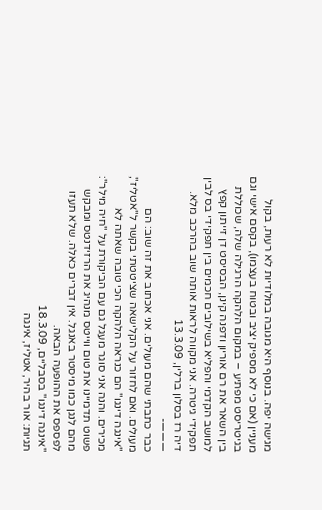מגישה יפה. בנוסף היא מגובה במלודיות לא רעות, בקול מעניין (אם כי לא מספיק יציב ובטוח בעצמו), בקסם אישי וגם בגיטריסט מפתיע – במקום הלהקה הרגילה שלה, שכוללת בין השאר את רם אוריון ודפנה קינן, הבסיסט דן זייתון קפץ למושב הקדמי והפליא בשילובים חכמים בין תפקידי בס לבין תפקידי גיטרה. אני מקווה לראות אותה שוב בהרכב מלא.
דיה רז בסלון ברלין, 13.3.09
———-
כבר כתבתי שהם מעולים. אני אכתוב את זה שוב: הם מעולים. ואם לחזור על הקלישאה שציטטתי בקשר ל"אטליז", "אינגה דינגו" הם כנראה הלהקה הכי טובה שאתה לא מכירים. והנה אני סוגר מעגל גם עם הביקורת על "חיה מילר": פשוט תדמיינו את טום ווייטס מנהיג את הרזידנטס ומבקש מהם לנגן כמו מיסטר באנגל. אין דברים כאלה. שלא תעזו לפספס את ההופעה הבאה.
"אינגה דינגו" בסבליים, 18.3.09
תגיות: אור בהיר, אטליז, אינגה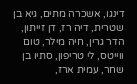דינגו, אשכרה מתים, גיא בן שטרית, דיה רז, דן זייתון, הדר גרין, חיה מילר, טום ווייטס, לי טריפון, סתיו בן שחר, עמית ארז,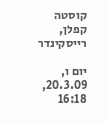קוסטה קפלן, רייסקינדר

יום ו, 20.3.09, 16:18